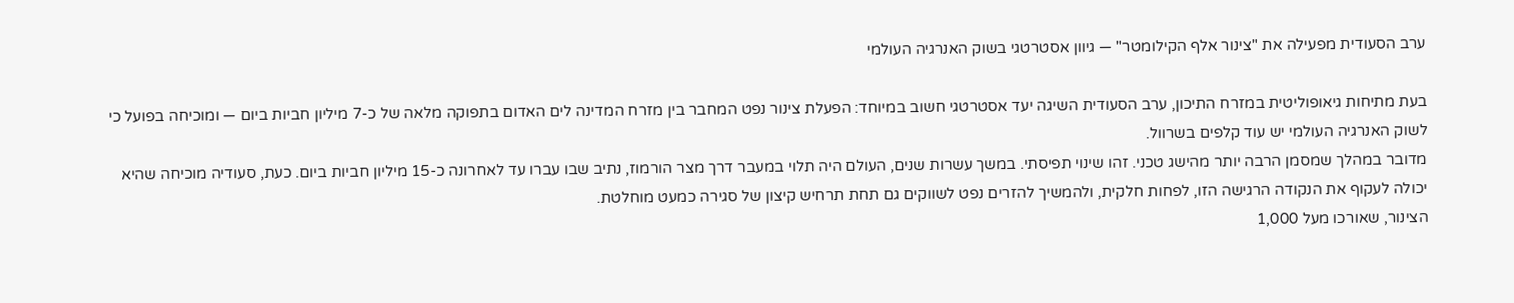ערב הסעודית מפעילה את "צינור אלף הקילומטר" — גיוון אסטרטגי בשוק האנרגיה העולמי

בעת מתיחות גיאופוליטית במזרח התיכון, ערב הסעודית השיגה יעד אסטרטגי חשוב במיוחד: הפעלת צינור נפט המחבר בין מזרח המדינה לים האדום בתפוקה מלאה של כ-7 מיליון חביות ביום — ומוכיחה בפועל כי לשוק האנרגיה העולמי יש עוד קלפים בשרוול.
מדובר במהלך שמסמן הרבה יותר מהישג טכני. זהו שינוי תפיסתי. במשך עשרות שנים, העולם היה תלוי במעבר דרך מצר הורמוז, נתיב שבו עברו עד לאחרונה כ-15 מיליון חביות ביום. כעת, סעודיה מוכיחה שהיא יכולה לעקוף את הנקודה הרגישה הזו, לפחות חלקית, ולהמשיך להזרים נפט לשווקים גם תחת תרחיש קיצון של סגירה כמעט מוחלטת.
הצינור, שאורכו מעל 1,000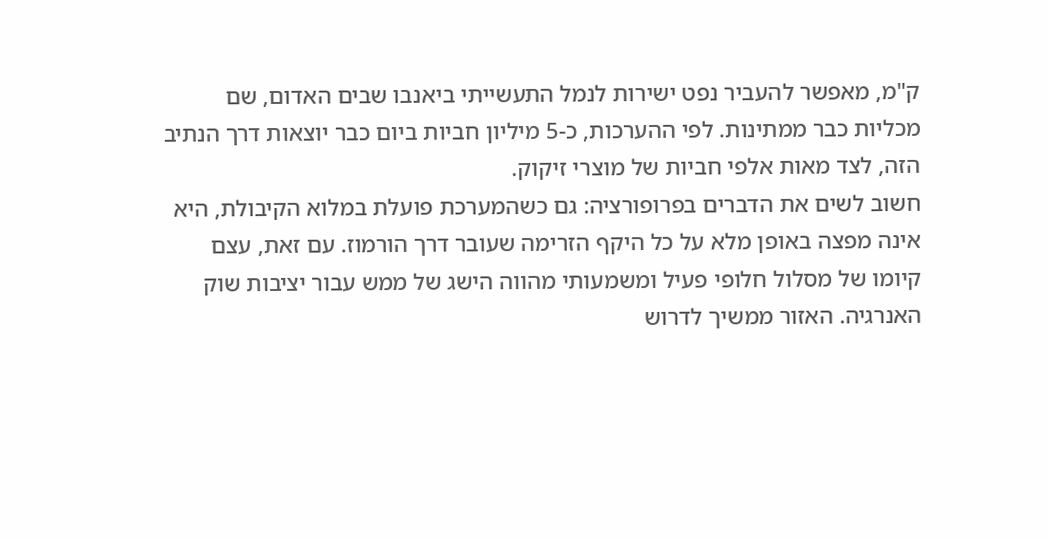ק"מ, מאפשר להעביר נפט ישירות לנמל התעשייתי ביאנבו שבים האדום, שם מכליות כבר ממתינות. לפי ההערכות, כ-5 מיליון חביות ביום כבר יוצאות דרך הנתיב הזה, לצד מאות אלפי חביות של מוצרי זיקוק.
חשוב לשים את הדברים בפרופורציה: גם כשהמערכת פועלת במלוא הקיבולת, היא אינה מפצה באופן מלא על כל היקף הזרימה שעובר דרך הורמוז. עם זאת, עצם קיומו של מסלול חלופי פעיל ומשמעותי מהווה הישג של ממש עבור יציבות שוק האנרגיה. האזור ממשיך לדרוש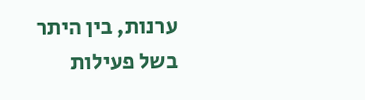ערנות, בין היתר בשל פעילות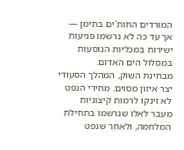המורדים החות'ים בתימן — אך עד כה לא נרשמו פגיעות ישירות במכליות הנוסעות במסלול הים האדום.
מבחינת השוק, המהלך הסעודי יצר איזון מסוים. מחירי הנפט לא זינקו לרמות קיצוניות מעבר לאלו שנרשמו בתחילת המלחמה, ולאחר שנפט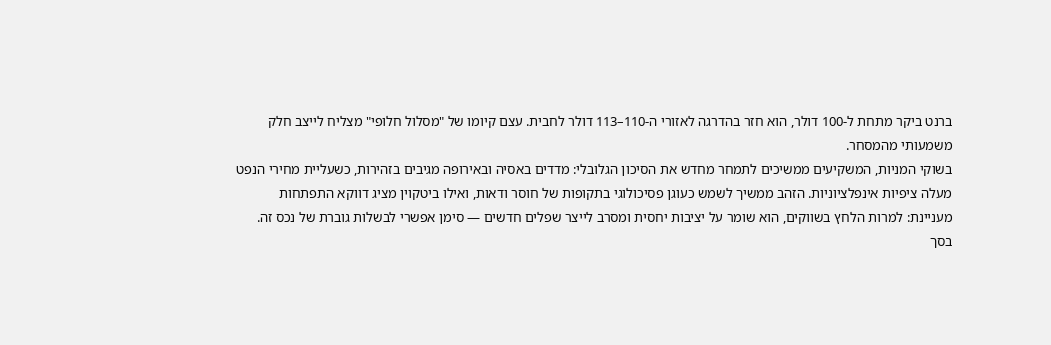ברנט ביקר מתחת ל-100 דולר, הוא חזר בהדרגה לאזורי ה-110–113 דולר לחבית. עצם קיומו של "מסלול חלופי" מצליח לייצב חלק משמעותי מהמסחר.
בשוקי המניות, המשקיעים ממשיכים לתמחר מחדש את הסיכון הגלובלי: מדדים באסיה ובאירופה מגיבים בזהירות, כשעליית מחירי הנפט מעלה ציפיות אינפלציוניות. הזהב ממשיך לשמש כעוגן פסיכולוגי בתקופות של חוסר ודאות, ואילו ביטקוין מציג דווקא התפתחות מעניינת: למרות הלחץ בשווקים, הוא שומר על יציבות יחסית ומסרב לייצר שפלים חדשים — סימן אפשרי לבשלות גוברת של נכס זה.
בסך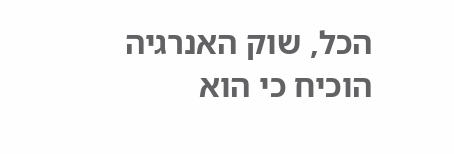הכל, שוק האנרגיה הוכיח כי הוא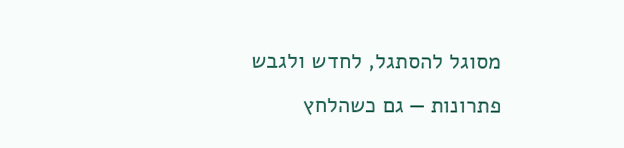מסוגל להסתגל, לחדש ולגבש פתרונות — גם כשהלחץ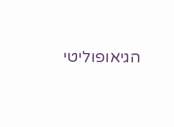הגיאופוליטי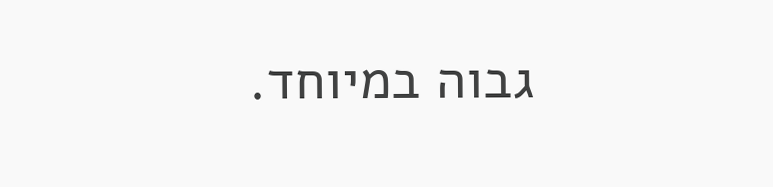גבוה במיוחד.